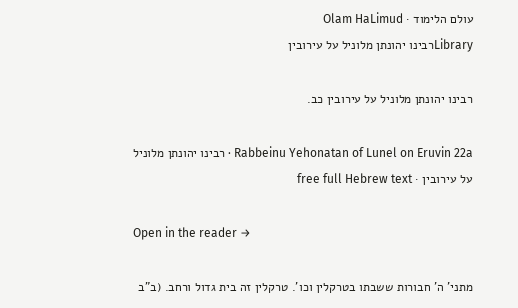עולם הלימוד · Olam HaLimud
Libraryרבינו יהונתן מלוניל על עירובין

רבינו יהונתן מלוניל על עירובין כב.

Rabbeinu Yehonatan of Lunel on Eruvin 22a · רבינו יהונתן מלוניל על עירובין · free full Hebrew text

Open in the reader →

מתני' ה' חבורות ששבתו בטרקלין וכו'. טרקלין זה בית גדול ורחב. (ב"ב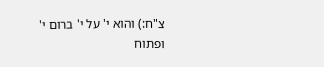צ"ח:) והוא י' על י' ברום י' ופתוח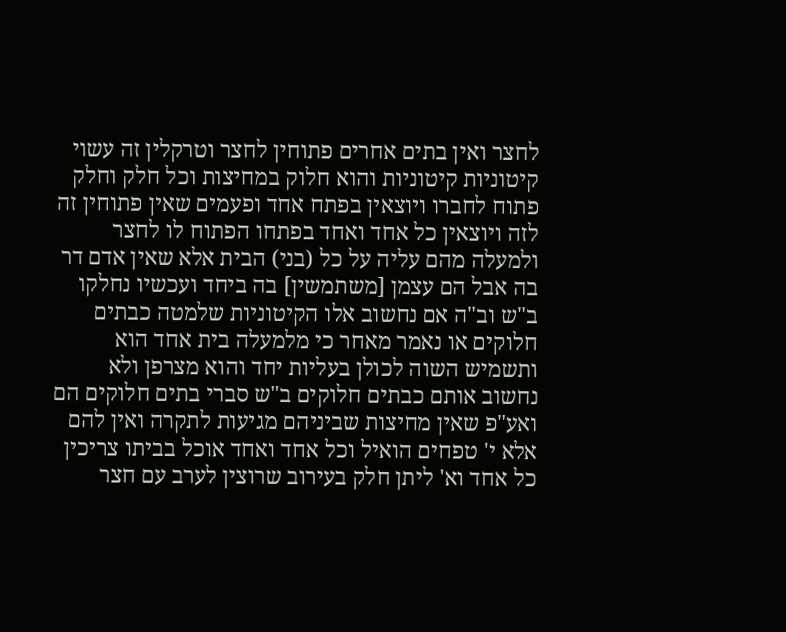לחצר ואין בתים אחרים פתוחין לחצר וטרקלין זה עשוי קיטוניות קיטוניות והוא חלוק במחיצות וכל חלק וחלק פתוח לחברו ויוצאין בפתח אחד ופעמים שאין פתוחין זה לזה ויוצאין כל אחד ואחד בפתחו הפתוח לו לחצר ולמעלה מהם עליה על כל (בני) הבית אלא שאין אדם דר בה אבל הם עצמן [משתמשין] בה ביחד ועכשיו נחלקו ב"ש וב"ה אם נחשוב אלו הקיטוניות שלמטה כבתים חלוקים או נאמר מאחר כי מלמעלה בית אחד הוא ותשמיש השוה לכולן בעליות יחד והוא מצרפן ולא נחשוב אותם כבתים חלוקים ב"ש סברי בתים חלוקים הם ואע"פ שאין מחיצות שביניהם מגיעות לתקרה ואין להם אלא י' טפחים הואיל וכל אחד ואחד אוכל בביתו צריכין כל אחד וא' ליתן חלק בעירוב שרוצין לערב עם חצר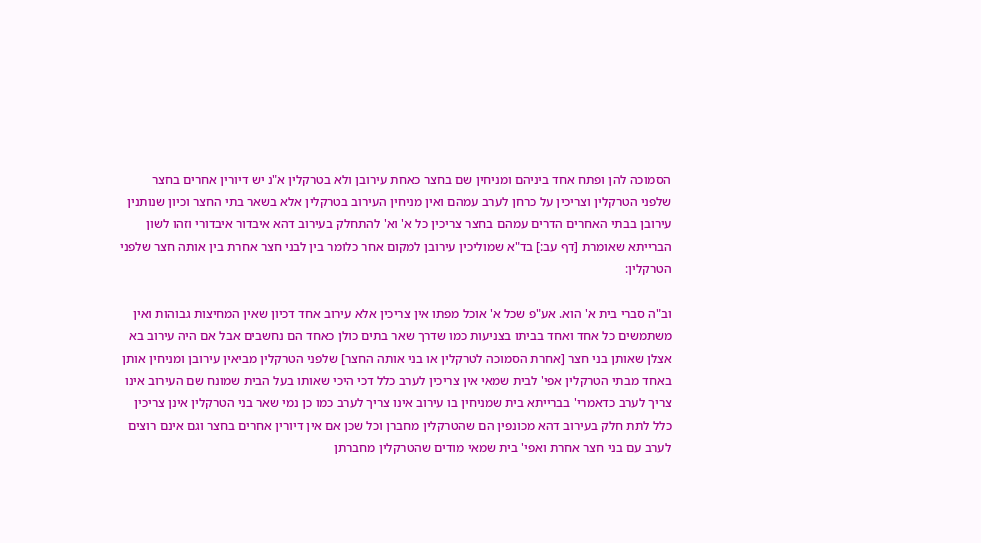הסמוכה להן ופתח אחד ביניהם ומניחין שם בחצר כאחת עירובן ולא בטרקלין א"נ יש דיורין אחרים בחצר שלפני הטרקלין וצריכין על כרחן לערב עמהם ואין מניחין העירוב בטרקלין אלא בשאר בתי החצר וכיון שנותנין עירובן בבתי האחרים הדרים עמהם בחצר צריכין כל א' וא' להתחלק בעירוב דהא איבדור איבדורי וזהו לשון הברייתא שאומרת [דף עב:] בד"א שמוליכין עירובן למקום אחר כלומר בין לבני חצר אחרת בין אותה חצר שלפני הטרקלין:

וב"ה סברי בית א' הוא. אע"פ שכל א' אוכל מפתו אין צריכין אלא עירוב אחד דכיון שאין המחיצות גבוהות ואין משתמשים כל אחד ואחד בביתו בצניעות כמו שדרך שאר בתים כולן כאחד הם נחשבים אבל אם היה עירוב בא אצלן שאותן בני חצר [אחרת הסמוכה לטרקלין או בני אותה החצר] שלפני הטרקלין מביאין עירובן ומניחין אותן באחד מבתי הטרקלין אפי' לבית שמאי אין צריכין לערב כלל דכי היכי שאותו בעל הבית שמונח שם העירוב אינו צריך לערב כדאמרי' בברייתא בית שמניחין בו עירוב אינו צריך לערב כמו כן נמי שאר בני הטרקלין אינן צריכין כלל לתת חלק בעירוב דהא מכונפין הם שהטרקלין מחברן וכל שכן אם אין דיורין אחרים בחצר וגם אינם רוצים לערב עם בני חצר אחרת ואפי' בית שמאי מודים שהטרקלין מחברתן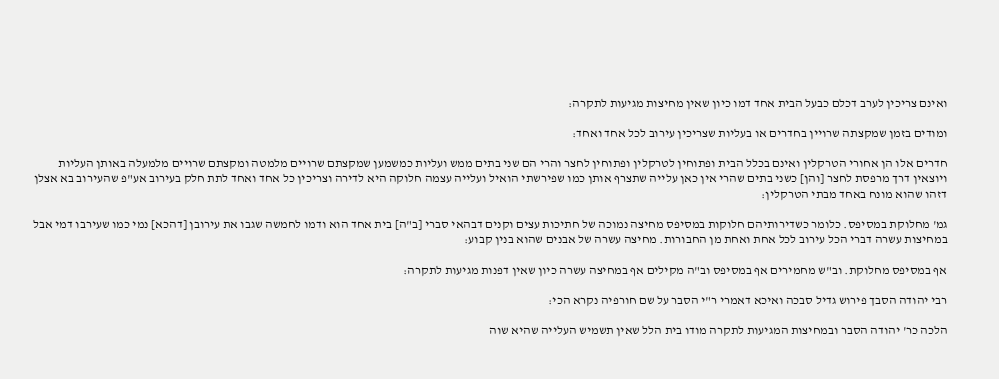ואינם צריכין לערב דכלם כבעל הבית אחד דמו כיון שאין מחיצות מגיעות לתקרה:

ומודים בזמן שמקצתה שרויין בחדרים או בעליות שצריכין עירוב לכל אחד ואחד:

חדרים אלו הן אחורי הטרקלין ואינם בכלל הבית ופתוחין לטרקלין ופתוחין לחצר והרי הם שני בתים ממש ועליות כמשמען שמקצתם שרויים מלמטה ומקצתם שרויים מלמעלה באותן העליות ויוצאין דרך מרפסת לחצר [והן] כשני בתים שהרי אין כאן עלייה שתצרף אותן כמו שפירשתי הואיל ועלייה עצמה חלוקה היא לדירה וצריכין כל אחד ואחד לתת חלק בעירוב אע"פ שהעירוב בא אצלן דזהו שהוא מונח באחד מבתי הטרקלין:

גמ' מחלוקת במסיפס. כלומר כשדירותיהם חלוקות במסיפס מחיצה נמוכה של חתיכות עצים וקנים דבהאי סברי [ב"ה] בית אחד הוא ודמו לחמשה שגבו את עירובן [דהכא] נמי כמו שעירבו דמי אבל במחיצות עשרה דברי הכל עירוב לכל אחת ואחת מן החבורות. מחיצה עשרה של אבנים שהוא בנין קבוע:

אף במסיפס מחלוקת. וב"ש מחמירים אף במסיפס וב"ה מקילים אף במחיצה עשרה כיון שאין דפנות מגיעות לתקרה:

רבי יהודה הסבך פירוש גדיל סבכה ואיכא דאמרי ר"י הסבר על שם חורפיה נקרא הכי:

הלכה כר' יהודה הסבר ובמחיצות המגיעות לתקרה מודו בית הלל שאין תשמיש העלייה שהיא שוה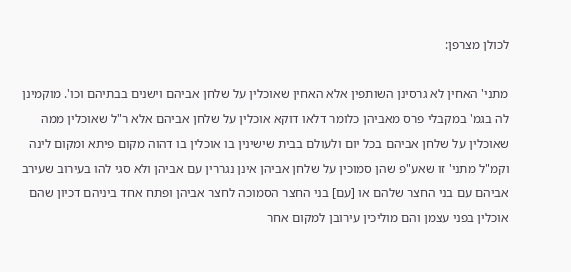לכולן מצרפן:

מתני' האחין לא גרסינן השותפין אלא האחין שאוכלין על שלחן אביהם וישנים בבתיהם וכו'. מוקמינן לה בגמ' במקבלי פרס מאביהן כלומר דלאו דוקא אוכלין על שלחן אביהם אלא ר"ל שאוכלין ממה שאוכלין על שלחן אביהם בכל יום ולעולם בבית שישינין בו אוכלין בו דהוה מקום פיתא ומקום לינה וקמ"ל מתני' זו שאע"פ שהן סמוכין על שלחן אביהן אינן נגררין עם אביהן ולא סגי להו בעירוב שעירב אביהם עם בני החצר שלהם או [עם] בני החצר הסמוכה לחצר אביהן ופתח אחד ביניהם דכיון שהם אוכלין בפני עצמן והם מוליכין עירובן למקום אחר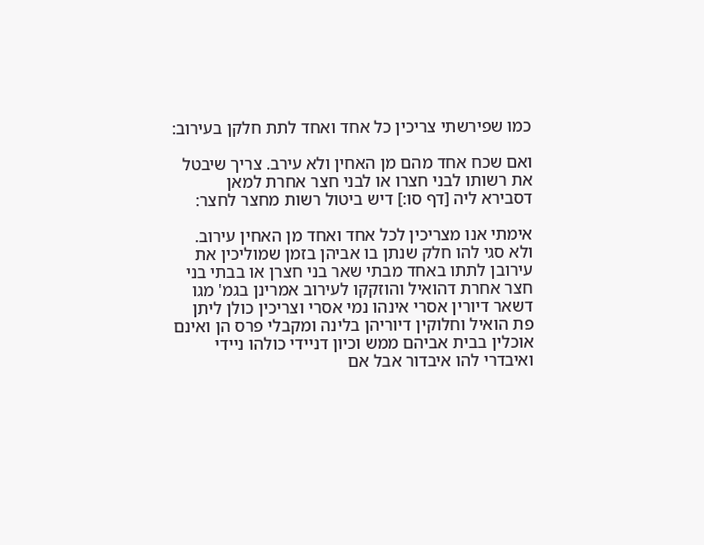כמו שפירשתי צריכין כל אחד ואחד לתת חלקן בעירוב:

ואם שכח אחד מהם מן האחין ולא עירב. צריך שיבטל את רשותו לבני חצרו או לבני חצר אחרת למאן דסבירא ליה [דף סו:] דיש ביטול רשות מחצר לחצר:

אימתי אנו מצריכין לכל אחד ואחד מן האחין עירוב. ולא סגי להו חלק שנתן בו אביהן בזמן שמוליכין את עירובן לתתו באחד מבתי שאר בני חצרן או בבתי בני חצר אחרת דהואיל והוזקקו לעירוב אמרינן בגמ' מגו דשאר דיורין אסרי אינהו נמי אסרי וצריכין כולן ליתן פת הואיל וחלוקין דיוריהן בלינה ומקבלי פרס הן ואינם אוכלין בבית אביהם ממש וכיון דניידי כולהו ניידי ואיבדרי להו איבדור אבל אם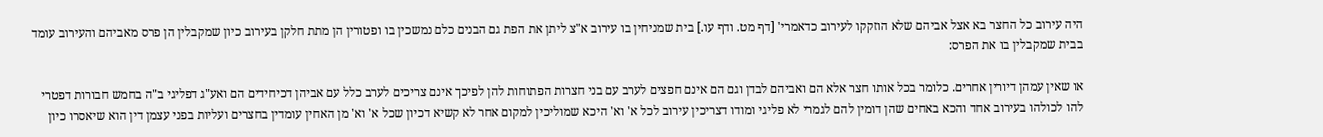היה עירוב כל החצר בא אצל אביהם שלא הוזקקו לעירוב כדאמרי' [דף מט. ודף עו.] בית שמניחין בו עירוב א"צ ליתן את הפת גם הבנים כלם נמשכין בו ופטורין הן מתת חלקן בעירוב כיון שמקבלין הן פרס מאביהם והעירוב עומד בבית שמקבלין בו את הפרס:

או שאין עמהן דיורין אחרים. כלומר בכל אותו חצר אלא הם ואביהם לבדן וגם הם אינם חפצים לערב עם בני חצרות הפתוחות להן לפיכך אינם צריכים לערב כלל עם אביהן דכיחידים הם ואע"ג דפליגי ב"ה בחמש חבורות דפטרי להו לכולהו בעירוב אחד והכא באחים שהן דומין להם לגמרי לא פליגי ומודו דצריכין עירוב לכל א' וא' היכא שמוליכין למקום אחר לא קשיא דכיון שכל א' וא' מן האחין עומדין בחצרים ועליות בפני עצמן דין הוא שיאסרו כיון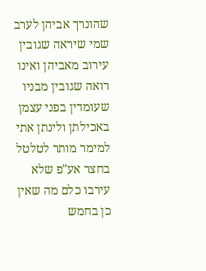שהונרך אביהן לערב שמי שיראה שגובין עירוב מאביהן ואינו רואה שגובין מבניו שעומדין בפני עצמן באכילתן ולינתן אתי למימר מותר לטלטל בחצר אע"פ שלא עירבו כלם מה שאין כן בחמש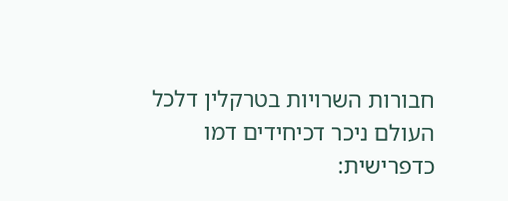חבורות השרויות בטרקלין דלכל העולם ניכר דכיחידים דמו כדפרישית: